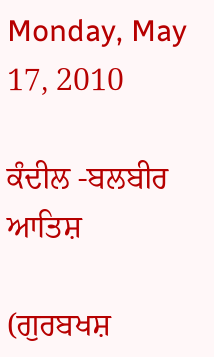Monday, May 17, 2010

ਕੰਦੀਲ -ਬਲਬੀਰ ਆਤਿਸ਼

(ਗੁਰਬਖਸ਼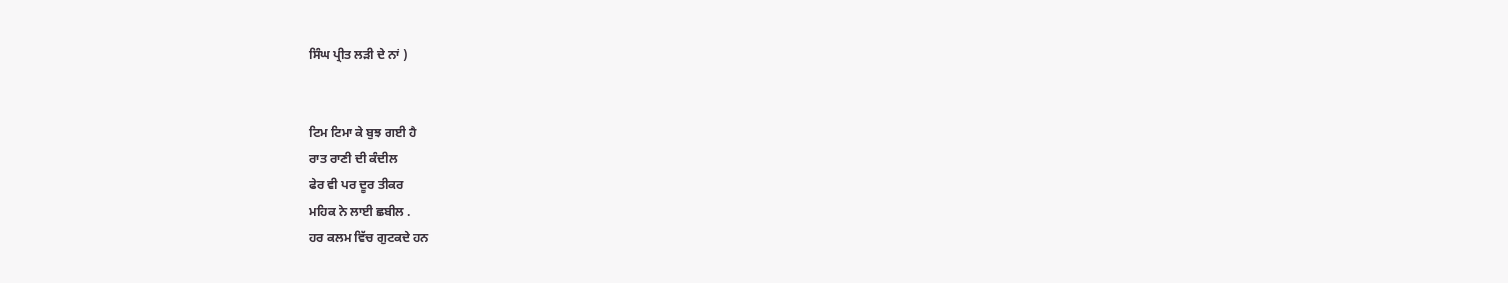ਸਿੰਘ ਪ੍ਰੀਤ ਲੜੀ ਦੇ ਨਾਂ )


ਟਿਮ ਟਿਮਾ ਕੇ ਬੁਝ ਗਈ ਹੈ
ਰਾਤ ਰਾਣੀ ਦੀ ਕੰਦੀਲ
ਫੇਰ ਵੀ ਪਰ ਦੂਰ ਤੀਕਰ
ਮਹਿਕ ਨੇ ਲਾਈ ਛਬੀਲ .
ਹਰ ਕਲਮ ਵਿੱਚ ਗੁਟਕਦੇ ਹਨ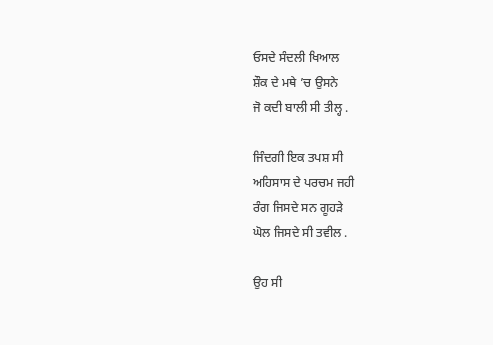ਓਸਦੇ ਸੰਦਲੀ ਖਿਆਲ
ਸ਼ੌਕ ਦੇ ਮਥੇ ’ਚ ਉਸਨੇ
ਜੋ ਕਦੀ ਬਾਲੀ ਸੀ ਤੀਲ੍ਹ .

ਜਿੰਦਗੀ ਇਕ ਤਪਸ਼ ਸੀ
ਅਹਿਸਾਸ ਦੇ ਪਰਚਮ ਜਹੀ
ਰੰਗ ਜਿਸਦੇ ਸਨ ਗੂਹੜੇ
ਘੋਲ ਜਿਸਦੇ ਸੀ ਤਵੀਲ .

ਉਹ ਸੀ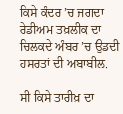ਕਿਸੇ ਕੰਦਰ ’ਚ ਜਗਦਾ
ਰੇਡੀਅਮ ਤਖ਼ਲੀਕ ਦਾ
ਚਿਲਕਦੇ ਅੰਬਰ ’ਚ ਉਡਦੀ
ਹਸਰਤਾਂ ਦੀ ਅਬਾਬੀਲ.

ਸੀ ਕਿਸੇ ਤਾਰੀਖ਼ ਦਾ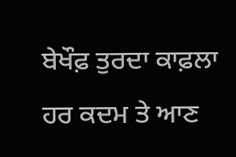ਬੇਖੌਫ਼ ਤੁਰਦਾ ਕਾਫ਼ਲਾ
ਹਰ ਕਦਮ ਤੇ ਆਣ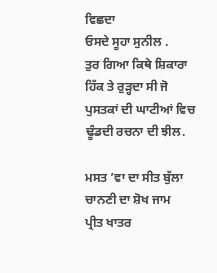ਵਿਛਦਾ
ਓਸਦੇ ਸੂਹਾ ਸੁਨੀਲ .
ਤੁਰ ਗਿਆ ਕਿਥੇ ਸ਼ਿਕਾਰਾ
ਹਿੱਕ ਤੇ ਰੁੜ੍ਹਦਾ ਸੀ ਜੋ
ਪੁਸਤਕਾਂ ਦੀ ਘਾਟੀਆਂ ਵਿਚ
ਢੂੰਡਦੀ ਰਚਨਾ ਦੀ ਝੀਲ.

ਮਸਤ ’ਵਾ ਦਾ ਸੀਤ ਬੁੱਲਾ
ਚਾਨਣੀ ਦਾ ਸ਼ੋਖ ਜਾਮ
ਪ੍ਰੀਤ ਖਾਤਰ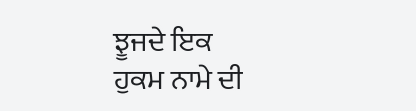ਝੂਜਦੇ ਇਕ
ਹੁਕਮ ਨਾਮੇ ਦੀ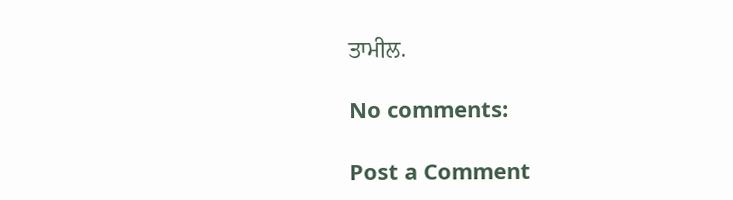ਤਾਮੀਲ.

No comments:

Post a Comment